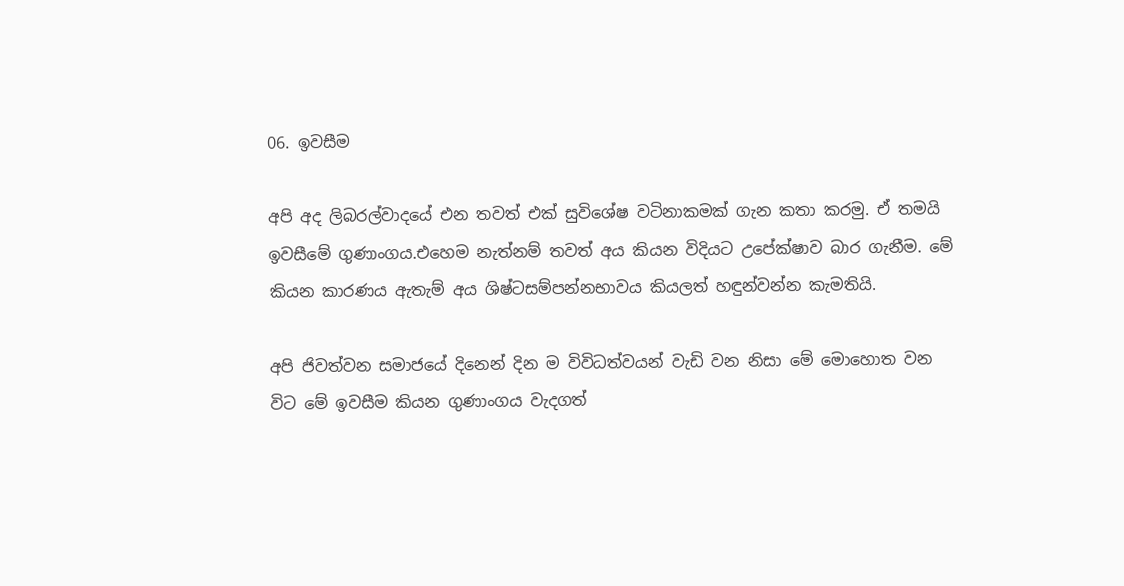06. ඉවසීම

අපි අද ලිබරල්වාදයේ එන තවත් එක් සුවිශේෂ වටිනාකමක් ගැන කතා කරමු. ඒ තමයි ඉවසීමේ ගුණාංගය.එහෙම නැත්නම් තවත් අය කියන විදියට උපේක්ෂාව බාර ගැනීම. මේ කියන කාරණය ඇතැම් අය ශිෂ්ටසම්පන්නභාවය කියලත් හඳුන්වන්න කැමතියි.

අපි ජිවත්වන සමාජයේ දිනෙන් දින ම විවිධත්වයන් වැඩි වන නිසා මේ මොහොත වන විට මේ ඉවසීම කියන ගුණාංගය වැදගත්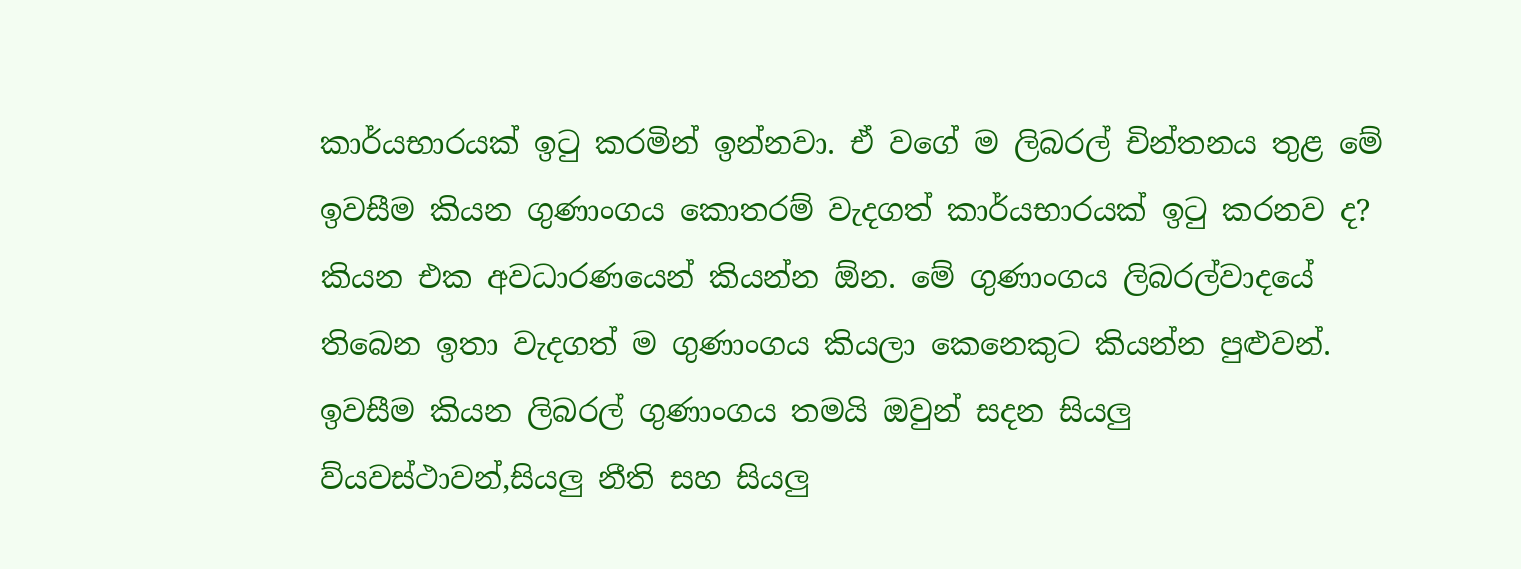කාර්යභාරයක් ඉටු කරමින් ඉන්නවා. ඒ වගේ ම ලිබරල් චින්තනය තුළ මේ ඉවසීම කියන ගුණාංගය කොතරම් වැදගත් කාර්යභාරයක් ඉටු කරනව ද? කියන එක අවධාරණයෙන් කියන්න ඕන. මේ ගුණාංගය ලිබරල්වාදයේ තිබෙන ඉතා වැදගත් ම ගුණාංගය කියලා කෙනෙකුට කියන්න පුළුවන්. ඉවසීම කියන ලිබරල් ගුණාංගය තමයි ඔවුන් සදන සියලු ව්යවස්ථාවන්,සියලු නීති සහ සියලු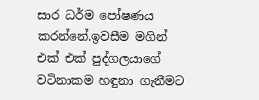සාර ධර්ම පෝෂණය කරන්නේ.ඉවසීම මගින් එක් එක් පුද්ගලයාගේ වටිනාකම හඳුනා ගැනීමට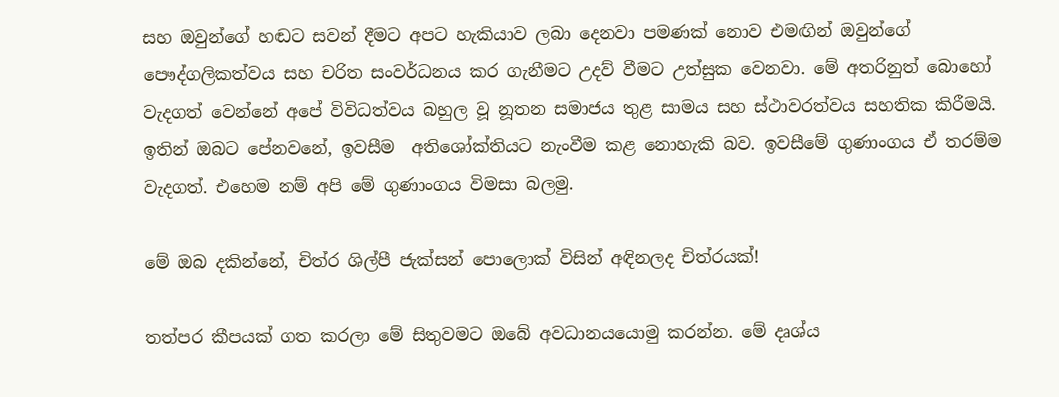සහ ඔවුන්ගේ හඬට සවන් දීමට අපට හැකියාව ලබා දෙනවා පමණක් නොව එමඟින් ඔවුන්ගේ පෞද්ගලිකත්වය සහ චරිත සංවර්ධනය කර ගැනීමට උදව් වීමට උත්සුක වෙනවා. මේ අතරිනුත් බොහෝ වැදගත් වෙන්නේ අපේ විවිධත්වය බහුල වූ නූතන සමාජය තුළ සාමය සහ ස්ථාවරත්වය සහතික කිරීමයි. ඉතින් ඔබට පේනවනේ, ඉවසීම  අතිශෝක්තියට නැංවීම කළ නොහැකි බව. ඉවසීමේ ගුණාංගය ඒ තරම්ම වැදගත්. එහෙම නම් අපි මේ ගුණාංගය විමසා බලමු.

මේ ඔබ දකින්නේ, චිත්ර ශිල්පී ජැක්සන් පොලොක් විසින් අඳිනලද චිත්රයක්!

තත්පර කීපයක් ගත කරලා මේ සිතුවමට ඔබේ අවධානයයොමු කරන්න. මේ දෘශ්ය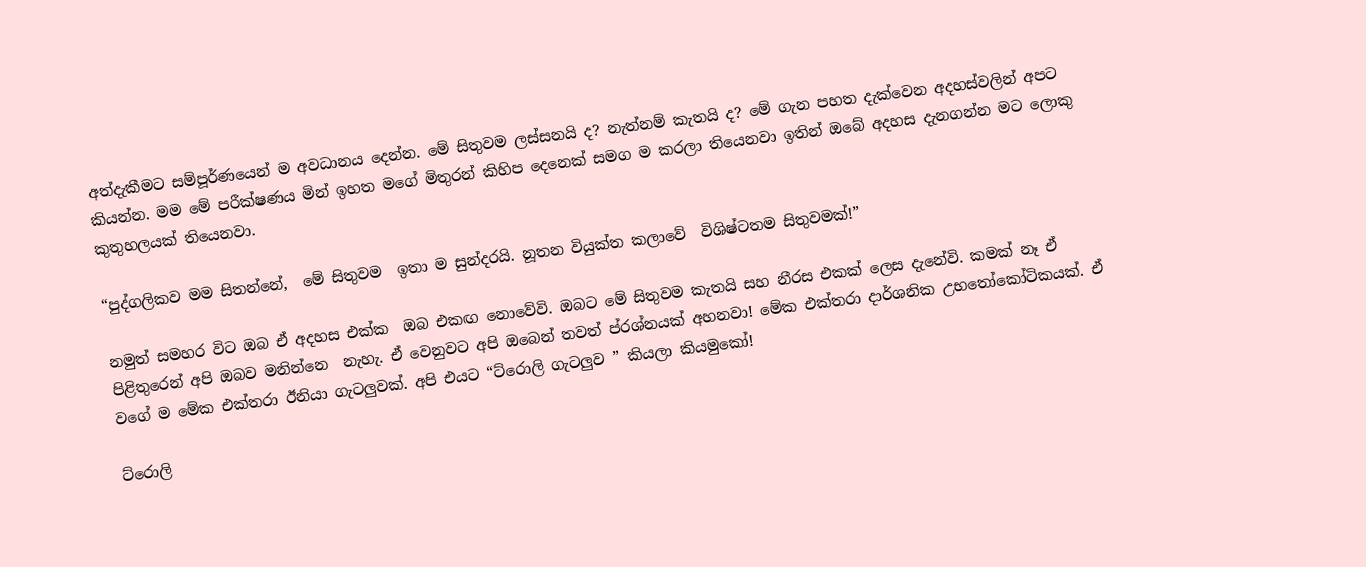අත්දැකීමට සම්පූර්ණයෙන් ම අවධානය දෙන්න. මේ සිතුවම ලස්සනයි ද? නැත්නම් කැතයි ද? මේ ගැන පහත දැක්වෙන අදහස්වලින් අපට කියන්න. මම මේ පරීක්ෂණය මින් ඉහත මගේ මිතුරන් කිහිප දෙනෙක් සමග ම කරලා තියෙනවා ඉතින් ඔබේ අදහස දැනගන්න මට ලොකු කුතුහලයක් තියෙනවා.

“පුද්ගලිකව මම සිතන්නේ,  මේ සිතුවම  ඉතා ම සුන්දරයි. නූතන වියුක්ත කලාවේ  විශිෂ්ටතම සිතුවමක්!”

නමුත් සමහර විට ඔබ ඒ අදහස එක්ක  ඔබ එකඟ නොවේවි. ඔබට මේ සිතුවම කැතයි සහ නීරස එකක් ලෙස දැනේවි. කමක් නෑ ඒ පිළිතුරෙන් අපි ඔබව මනින්නෙ  නැහැ. ඒ වෙනුවට අපි ඔබෙන් තවත් ප්රශ්නයක් අහනවා! මේක එක්තරා දාර්ශනික උභතෝකෝටිකයක්. ඒ වගේ ම මේක එක්තරා ඊනියා ගැටලුවක්. අපි එයට “ට්රොලි ගැටලුව ” කියලා කියමුකෝ!

ට්රොලි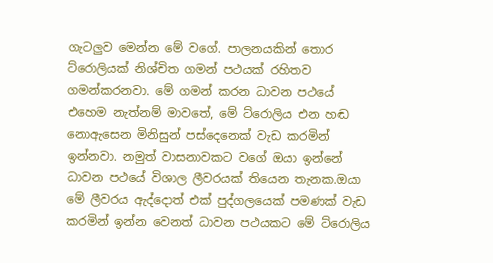ගැටලුව මෙන්න මේ වගේ. පාලනයකින් තොර ට්රොලියක් නිශ්චිත ගමන් පථයක් රහිතව ගමන්කරනවා. මේ ගමන් කරන ධාවන පථයේ එහෙම නැත්නම් මාවතේ, මේ ට්රොලිය එන හඬ නොඇසෙන මිනිසුන් පස්දෙනෙක් වැඩ කරමින් ඉන්නවා. නමුත් වාසනාවකට වගේ ඔයා ඉන්නේ ධාවන පථයේ විශාල ලීවරයක් තියෙන තැනක.ඔයා මේ ලීවරය ඇද්දොත් එක් පුද්ගලයෙක් පමණක් වැඩ කරමින් ඉන්න වෙනත් ධාවන පථයකට මේ ට්රොලිය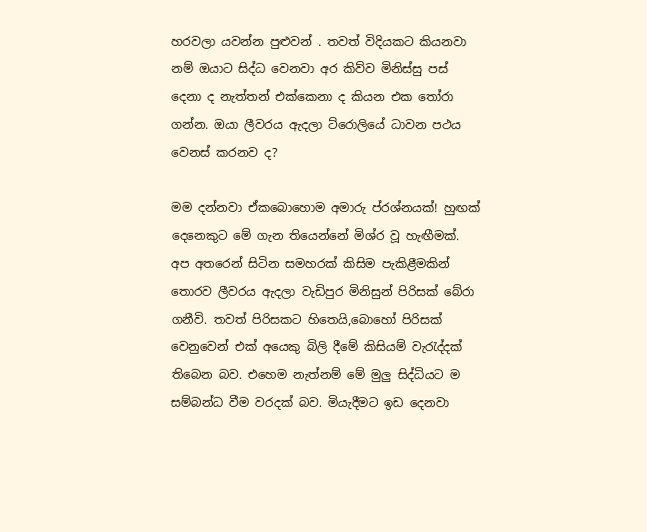හරවලා යවන්න පුළුවන් . තවත් විදියකට කියනවා නම් ඔයාට සිද්ධ වෙනවා අර කිව්ව මිනිස්සු පස් දෙනා ද නැත්තන් එක්කෙනා ද කියන එක තෝරා ගන්න. ඔයා ලීවරය ඇදලා ට්රොලියේ ධාවන පථය වෙනස් කරනව ද?

මම දන්නවා ඒකබොහොම අමාරු ප්රශ්නයක්! හුඟක් දෙනෙකුට මේ ගැන තියෙන්නේ මිශ්ර වූ හැඟීමක්. අප අතරෙන් සිටින සමහරක් කිසිම පැකිළීමකින් තොරව ලීවරය ඇදලා වැඩිපුර මිනිසුන් පිරිසක් බේරා ගනීවි. තවත් පිරිසකට හිතෙයි,බොහෝ පිරිසක් වෙනුවෙන් එක් අයෙකු බිලි දීමේ කිසියම් වැරැද්දක් තිබෙන බව. එහෙම නැත්නම් මේ මුලු සිද්ධියට ම සම්බන්ධ වීම වරදක් බව. මියැදීමට ඉඩ දෙනවා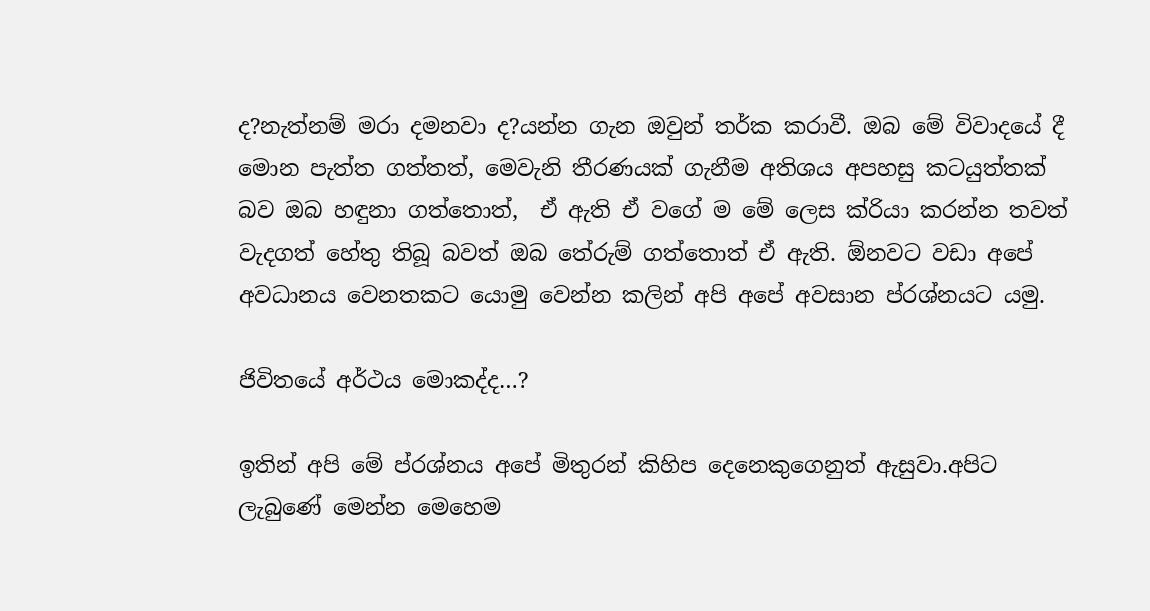ද?නැත්නම් මරා දමනවා ද?යන්න ගැන ඔවුන් තර්ක කරාවී. ඔබ මේ විවාදයේ දී මොන පැත්ත ගත්තත්, මෙවැනි තීරණයක් ගැනීම අතිශය අපහසු කටයුත්තක් බව ඔබ හඳුනා ගත්තොත්,  ඒ ඇති ඒ වගේ ම මේ ලෙස ක්රියා කරන්න තවත් වැදගත් හේතු තිබූ බවත් ඔබ තේරුම් ගත්තොත් ඒ ඇති. ඕනවට වඩා අපේ අවධානය වෙනතකට යොමු වෙන්න කලින් අපි අපේ අවසාන ප්රශ්නයට යමු.

ජිවිතයේ අර්ථය මොකද්ද…?

ඉතින් අපි මේ ප්රශ්නය අපේ මිතුරන් කිහිප දෙනෙකුගෙනුත් ඇසුවා.අපිට ලැබුණේ මෙන්න මෙහෙම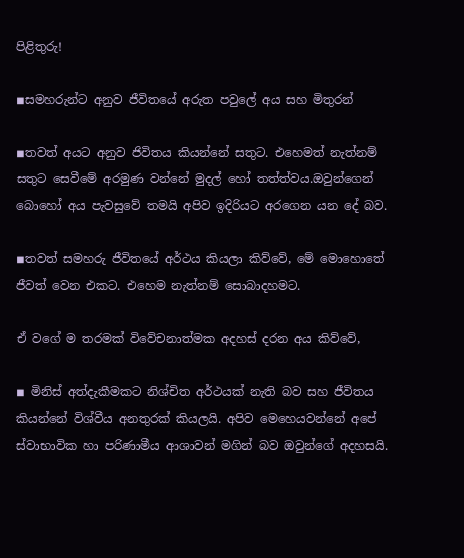පිළිතුරු!

◾සමහරුන්ට අනුව ජීවිතයේ අරුත පවුලේ අය සහ මිතුරන්

◾තවත් අයට අනුව ජිවිතය කියන්නේ සතුට. එහෙමත් නැත්නම් සතුට සෙවීමේ අරමුණ වන්නේ මුදල් හෝ තත්ත්වය.ඔවුන්ගෙන් බොහෝ අය පැවසුවේ තමයි අපිව ඉදිරියට අරගෙන යන දේ බව.

◾තවත් සමහරු ජීවිතයේ අර්ථය කියලා කිව්වේ, මේ මොහොතේ ජීවත් වෙන එකට. එහෙම නැත්නම් සොබාදහමට.

ඒ වගේ ම තරමක් විවේචනාත්මක අදහස් දරන අය කිව්වේ,

◾ මිනිස් අත්දැකීමකට නිශ්චිත අර්ථයක් නැති බව සහ ජීවිතය කියන්නේ විශ්වීය අනතුරක් කියලයි. අපිව මෙහෙයවන්නේ අපේ ස්වාභාවික හා පරිණාමීය ආශාවන් මගින් බව ඔවුන්ගේ අදහසයි.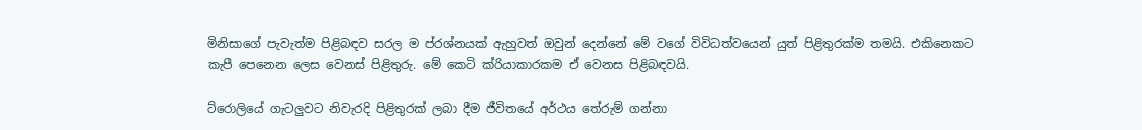මිනිසාගේ පැවැත්ම පිළිබඳව සරල ම ප්රශ්නයක් ඇහුවත් ඔවුන් දෙන්නේ මේ වගේ විවිධත්වයෙන් යුත් පිළිතුරක්ම තමයි. එකිනෙකට කැපී පෙනෙන ලෙස වෙනස් පිළිතුරු. මේ කෙටි ක්රියාකාරකම ඒ වෙනස පිළිබඳවයි.

ට්රොලියේ ගැටලුවට නිවැරදි පිළිතුරක් ලබා දීම ජීවිතයේ අර්ථය තේරුම් ගන්නා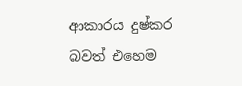ආකාරය දුෂ්කර බවත් එහෙම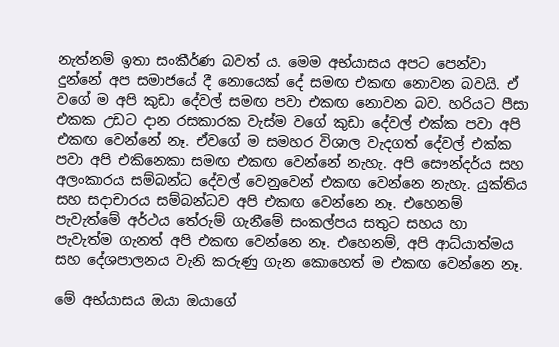නැත්නම් ඉතා සංකීර්ණ බවත් ය. මෙම අභ්යාසය අපට පෙන්වා දුන්නේ අප සමාජයේ දී නොයෙක් දේ සමඟ එකඟ නොවන බවයි. ඒ වගේ ම අපි කුඩා දේවල් සමඟ පවා එකඟ නොවන බව. හරියට පීසා එකක උඩට දාන රසකාරක වැස්ම වගේ කුඩා දේවල් එක්ක පවා අපි එකඟ වෙන්නේ නෑ. ඒවගේ ම සමහර විශාල වැදගත් දේවල් එක්ක පවා අපි එකිනෙකා සමඟ එකඟ වෙන්නේ නැහැ. අපි සෞන්දර්ය සහ අලංකාරය සම්බන්ධ දේවල් වෙනුවෙන් එකඟ වෙන්නෙ නැහැ. යුක්තිය සහ සදාචාරය සම්බන්ධව අපි එකඟ වෙන්නෙ නෑ. එහෙනම් පැවැත්මේ අර්ථය තේරුම් ගැනීමේ සංකල්පය සතුට සහය හා පැවැත්ම ගැනත් අපි එකඟ වෙන්නෙ නෑ. එහෙනම්, අපි ආධ්යාත්මය සහ දේශපාලනය වැනි කරුණු ගැන කොහෙත් ම එකඟ වෙන්නෙ නෑ.

මේ අභ්යාසය ඔයා ඔයාගේ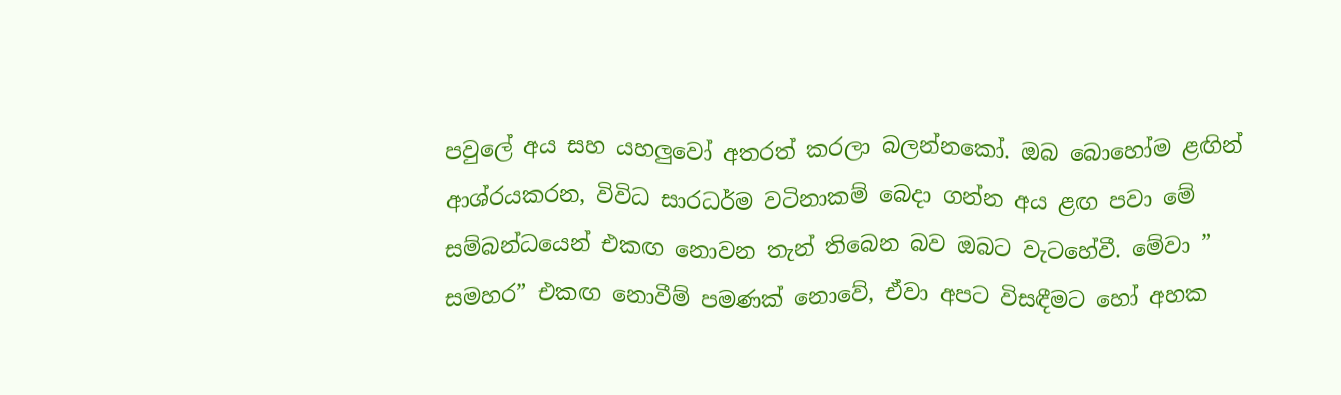පවුලේ අය සහ යහලුවෝ අතරත් කරලා බලන්නකෝ. ඔබ බොහෝම ළඟින් ආශ්රයකරන, විවිධ සාරධර්ම වටිනාකම් බෙදා ගන්න අය ළඟ පවා මේ සම්බන්ධයෙන් එකඟ නොවන තැන් තිබෙන බව ඔබට වැටහේවී. මේවා ” සමහර” එකඟ නොවීම් පමණක් නොවේ, ඒවා අපට විසඳීමට හෝ අහක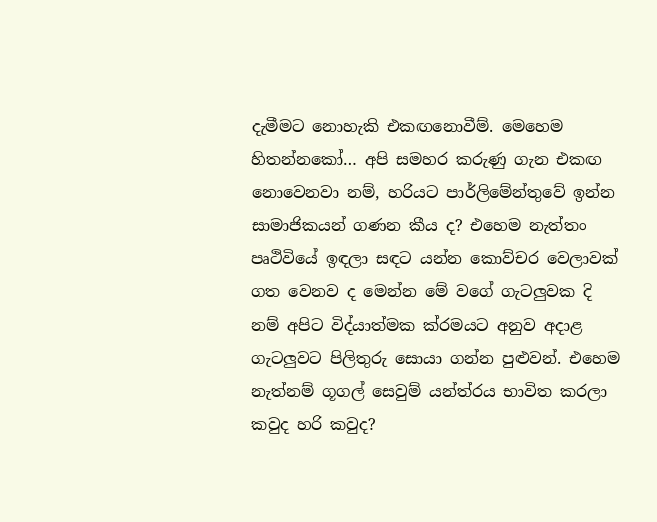දැමීමට නොහැකි එකඟනොවීම්. මෙහෙම හිතන්නකෝ… අපි සමහර කරුණු ගැන එකඟ නොවෙනවා නම්, හරියට පාර්ලිමේන්තුවේ ඉන්න සාමාජිකයන් ගණන කීය ද? එහෙම නැත්තං පෘථිවියේ ඉඳලා සඳට යන්න කොව්චර වෙලාවක් ගත වෙනව ද මෙන්න මේ වගේ ගැටලුවක දි නම් අපිට විද්යාත්මක ක්රමයට අනුව අදාළ ගැටලුවට පිලිතුරු සොයා ගන්න පුළුවන්. එහෙම නැත්නම් ගූගල් සෙවුම් යන්ත්රය භාවිත කරලා කවුද හරි කවුද?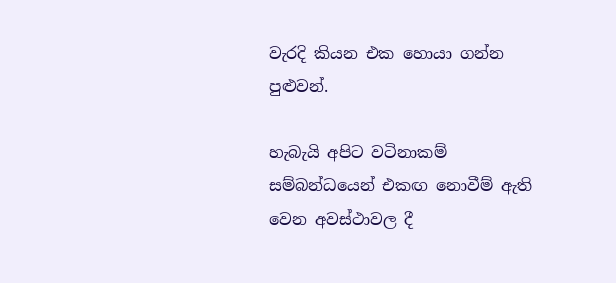වැරදි කියන එක හොයා ගන්න පුළුවන්.

හැබැයි අපිට වටිනාකම් සම්බන්ධයෙන් එකඟ නොවීම් ඇති වෙන අවස්ථාවල දී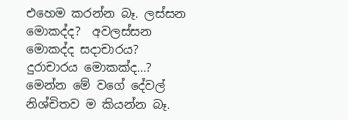එහෙම කරන්න බෑ. ලස්සන මොකද්ද?  අවලස්සන මොකද්ද සදාචාරය?  දුරාචාරය මොකක්ද…? මෙන්න මේ වගේ දේවල් නිශ්චිතව ම කියන්න බෑ.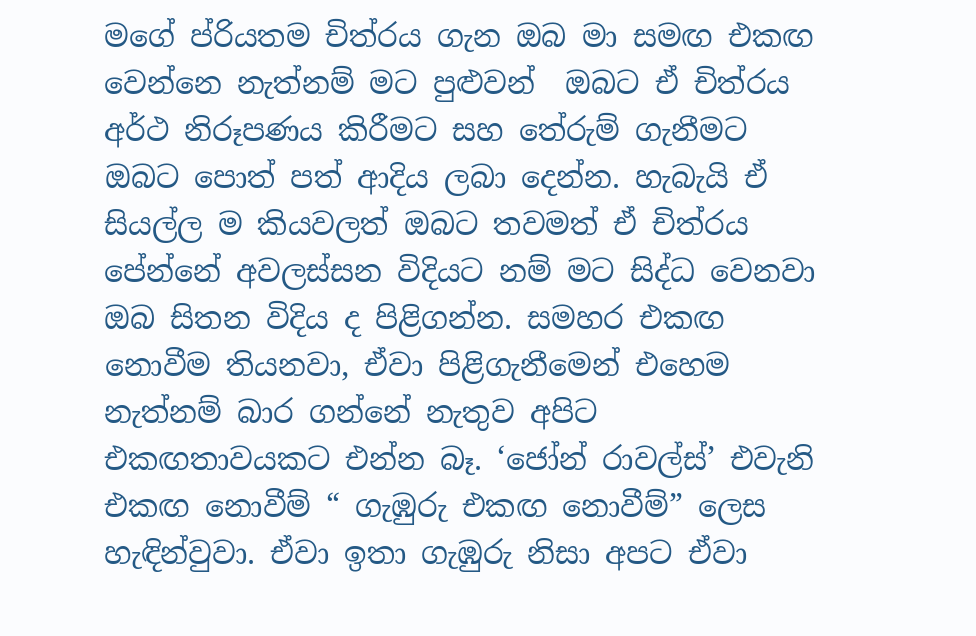මගේ ප්රියතම චිත්රය ගැන ඔබ මා සමඟ එකඟ වෙන්නෙ නැත්නම් මට පුළුවන්  ඔබට ඒ චිත්රය අර්ථ නිරූපණය කිරීමට සහ තේරුම් ගැනීමට ඔබට පොත් පත් ආදිය ලබා දෙන්න. හැබැයි ඒ සියල්ල ම කියවලත් ඔබට තවමත් ඒ චිත්රය පේන්නේ අවලස්සන විදියට නම් මට සිද්ධ වෙනවා ඔබ සිතන විදිය ද පිළිගන්න. සමහර එකඟ නොවීම තියනවා, ඒවා පිළිගැනීමෙන් එහෙම නැත්නම් බාර ගන්නේ නැතුව අපිට එකඟතාවයකට එන්න බෑ. ‘ජෝන් රාවල්ස්’ එවැනි එකඟ නොවීම් “ ගැඹුරු එකඟ නොවීම්” ලෙස හැඳින්වුවා. ඒවා ඉතා ගැඹුරු නිසා අපට ඒවා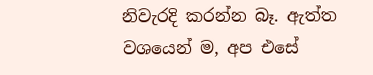නිවැරදි කරන්න බෑ. ඇත්ත වශයෙන් ම, අප එසේ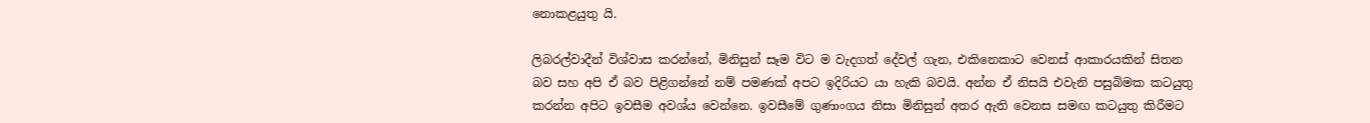නොකළයුතු යි.

ලිබරල්වාදීන් විශ්වාස කරන්නේ, මිනිසුන් සෑම විට ම වැදගත් දේවල් ගැන, එකිනෙකාට වෙනස් ආකාරයකින් සිතන බව සහ අපි ඒ බව පිළිගන්නේ නම් පමණක් අපට ඉදිරියට යා හැකි බවයි. අන්න ඒ නිසයි එවැනි පසුබිමක කටයුතු කරන්න අපිට ඉවසීම අවශ්ය වෙන්නෙ. ඉවසීමේ ගුණාංගය නිසා මිනිසුන් අතර ඇති වෙනස සමඟ කටයුතු කිරීමට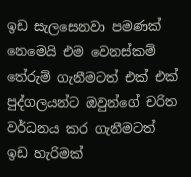ඉඩ සැලසෙනවා පමණක් නෙමෙයි එම වෙනස්කම් තේරුම් ගැනීමටත් එක් එක් පුද්ගලයන්ට ඔවුන්ගේ චරිත වර්ධනය කර ගැනීමටත් ඉඩ හැරිමක්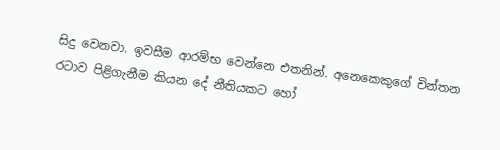සිදු වෙනවා. ඉවසීම ආරම්භ වෙන්නෙ එතනින්. අනෙකෙකුගේ චින්තන රටාව පිළිගැනීම කියන දේ නීතියකට හෝ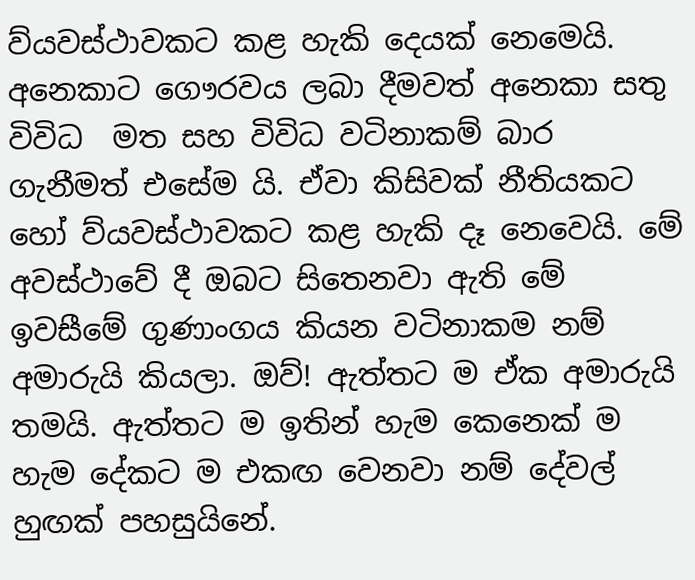ව්යවස්ථාවකට කළ හැකි දෙයක් නෙමෙයි. අනෙකාට ගෞරවය ලබා දීමවත් අනෙකා සතු විවිධ  මත සහ විවිධ වටිනාකම් බාර ගැනීමත් එසේම යි. ඒවා කිසිවක් නීතියකට හෝ ව්යවස්ථාවකට කළ හැකි දෑ නෙවෙයි. මේ අවස්ථාවේ දී ඔබට සිතෙනවා ඇති මේ ඉවසීමේ ගුණාංගය කියන වටිනාකම නම් අමාරුයි කියලා. ඔව්! ඇත්තට ම ඒක අමාරුයි තමයි. ඇත්තට ම ඉතින් හැම කෙනෙක් ම හැම දේකට ම එකඟ වෙනවා නම් දේවල් හුඟක් පහසුයිනේ.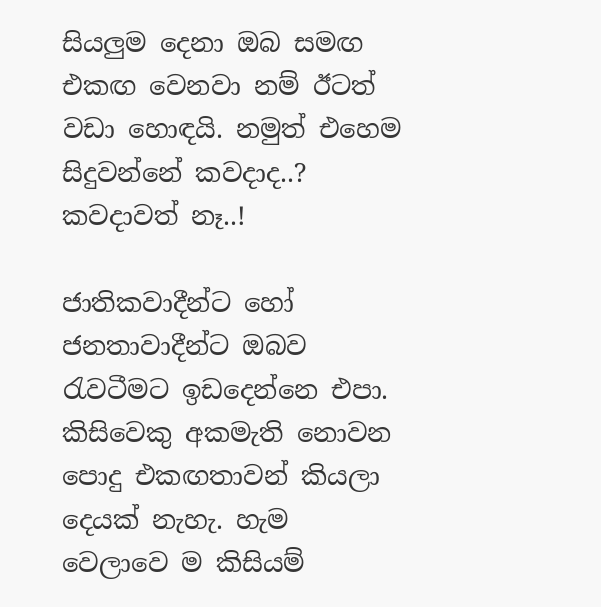සියලුම දෙනා ඔබ සමඟ එකඟ වෙනවා නම් ඊටත් වඩා හොඳයි. නමුත් එහෙම සිදුවන්නේ කවදාද..? කවදාවත් නෑ..!

ජාතිකවාදීන්ට හෝ ජනතාවාදීන්ට ඔබව රැවටීමට ඉඩදෙන්නෙ එපා. කිසිවෙකු අකමැති නොවන පොදු එකඟතාවන් කියලා දෙයක් නැහැ. හැම වෙලාවෙ ම කිසියම්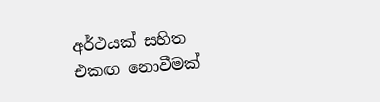අර්ථයක් සහිත එකඟ නොවීමක්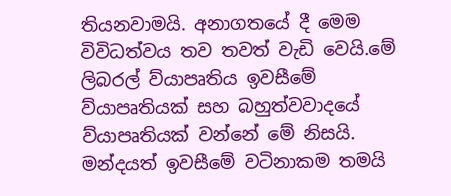තියනවාමයි. අනාගතයේ දී මෙම විවිධත්වය තව තවත් වැඩි වෙයි.මේ ලිබරල් ව්යාපෘතිය ඉවසීමේ ව්යාපෘතියක් සහ බහුත්වවාදයේ ව්යාපෘතියක් වන්නේ මේ නිසයි. මන්දයත් ඉවසීමේ වටිනාකම තමයි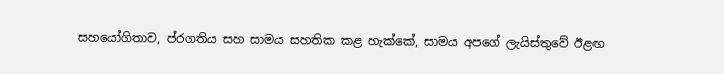සහයෝගිතාව, ප්රගතිය සහ සාමය සහතික කළ හැක්කේ, සාමය අපගේ ලැයිස්තුවේ ඊළඟ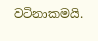වටිනාකමයි.